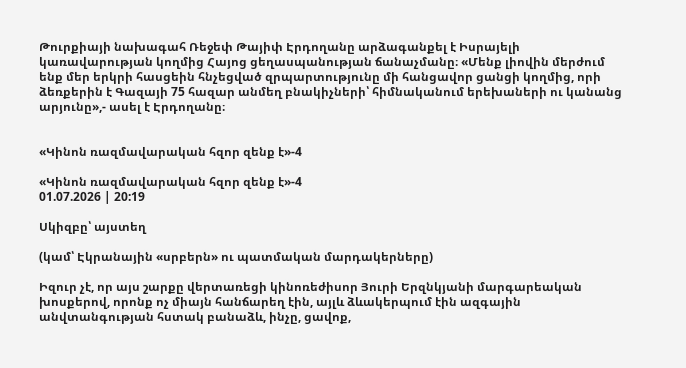Թուրքիայի նախագահ Ռեջեփ Թայիփ Էրդողանը արձագանքել է Իսրայելի կառավարության կողմից Հայոց ցեղասպանության ճանաչմանը։ «Մենք լիովին մերժում ենք մեր երկրի հասցեին հնչեցված զրպարտությունը մի հանցավոր ցանցի կողմից, որի ձեռքերին է Գազայի 75 հազար անմեղ բնակիչների՝ հիմնականում երեխաների ու կանանց արյունը»,- ասել է Էրդողանը։


«Կինոն ռազմավարական հզոր զենք է»-4

«Կինոն ռազմավարական հզոր զենք է»-4
01.07.2026 | 20:19

Սկիզբը՝ այստեղ

(կամ՝ Էկրանային «սրբերն» ու պատմական մարդակերները)

Իզուր չէ, որ այս շարքը վերտառեցի կինոռեժիսոր Յուրի Երզնկյանի մարգարեական խոսքերով, որոնք ոչ միայն հանճարեղ էին, այլև ձևակերպում էին ազգային անվտանգության հստակ բանաձև, ինչը, ցավոք,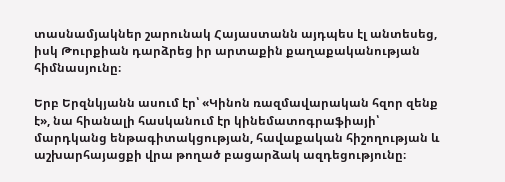տասնամյակներ շարունակ Հայաստանն այդպես էլ անտեսեց, իսկ Թուրքիան դարձրեց իր արտաքին քաղաքականության հիմնասյունը։

Երբ Երզնկյանն ասում էր՝ «Կինոն ռազմավարական հզոր զենք է», նա հիանալի հասկանում էր կինեմատոգրաֆիայի՝ մարդկանց ենթագիտակցության, հավաքական հիշողության և աշխարհայացքի վրա թողած բացարձակ ազդեցությունը։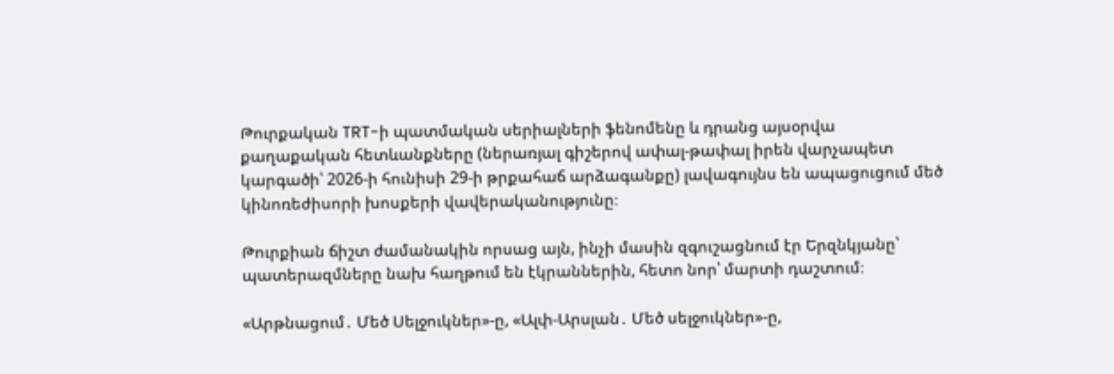Թուրքական TRT-ի պատմական սերիալների ֆենոմենը և դրանց այսօրվա քաղաքական հետևանքները (ներառյալ գիշերով ափալ-թափալ իրեն վարչապետ կարգածի՝ 2026-ի հունիսի 29-ի թրքահաճ արձագանքը) լավագույնս են ապացուցում մեծ կինոռեժիսորի խոսքերի վավերականությունը։

Թուրքիան ճիշտ ժամանակին որսաց այն, ինչի մասին զգուշացնում էր Երզնկյանը՝ պատերազմները նախ հաղթում են էկրաններին, հետո նոր՝ մարտի դաշտում։

«Արթնացում․ Մեծ Սելջուկներ»-ը, «Ալփ-Արսլան․ Մեծ սելջուկներ»-ը,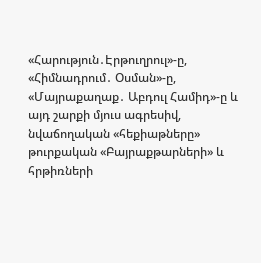«Հարություն․Էրթուղրուլ»-ը, «Հիմնադրում․ Օսման»-ը, «Մայրաքաղաք․ Աբդուլ Համիդ»-ը և այդ շարքի մյուս ագրեսիվ, նվաճողական «հեքիաթները» թուրքական «Բայրաքթարների» և հրթիռների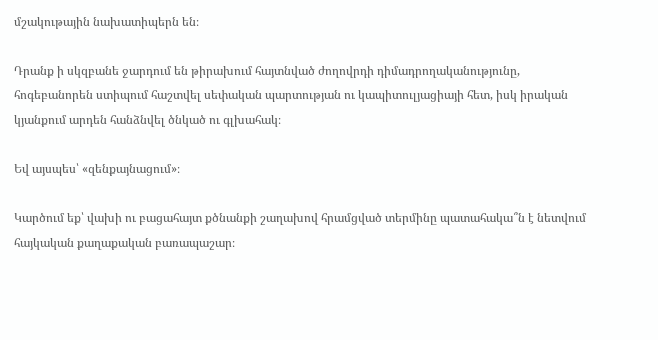մշակութային նախատիպերն են։

Դրանք ի սկզբանե ջարդում են թիրախում հայտնված ժողովրդի դիմադրողականությունը, հոգեբանորեն ստիպում հաշտվել սեփական պարտության ու կապիտուլյացիայի հետ, իսկ իրական կյանքում արդեն հանձնվել ծնկած ու գլխահակ։

Եվ այսպես՝ «զենքայնացում»։

Կարծում եք՝ վախի ու բացահայտ քծնանքի շաղախով հրամցված տերմինը պատահակա՞ն է նետվում հայկական քաղաքական բառապաշար։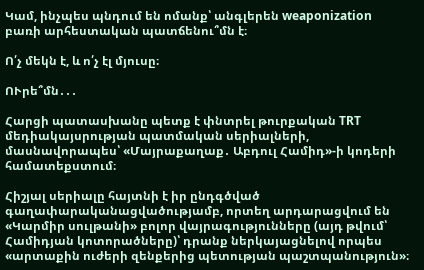Կամ, ինչպես պնդում են ոմանք՝ անգլերեն weaponization բառի արհեստական պատճենու՞մն է։

Ո՛չ մեկն է, և ո՛չ էլ մյուսը։

ՈՒրե՞մն․․․

Հարցի պատասխանը պետք է փնտրել թուրքական TRT մեդիակայսրության պատմական սերիալների, մասնավորապես՝ «Մայրաքաղաք․ Աբդուլ Համիդ»-ի կոդերի համատեքստում։

Հիշյալ սերիալը հայտնի է իր ընդգծված գաղափարականացվածությամբ, որտեղ արդարացվում են «Կարմիր սուլթանի» բոլոր վայրագությունները (այդ թվում՝ Համիդյան կոտորածները)՝ դրանք ներկայացնելով որպես «արտաքին ուժերի զենքերից պետության պաշտպանություն»։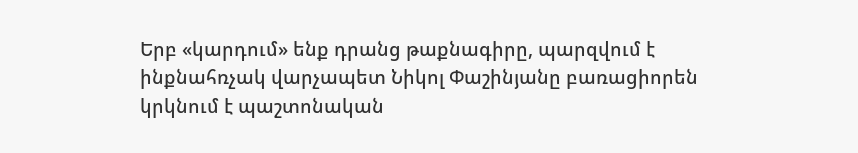Երբ «կարդում» ենք դրանց թաքնագիրը, պարզվում է ինքնահռչակ վարչապետ Նիկոլ Փաշինյանը բառացիորեն կրկնում է պաշտոնական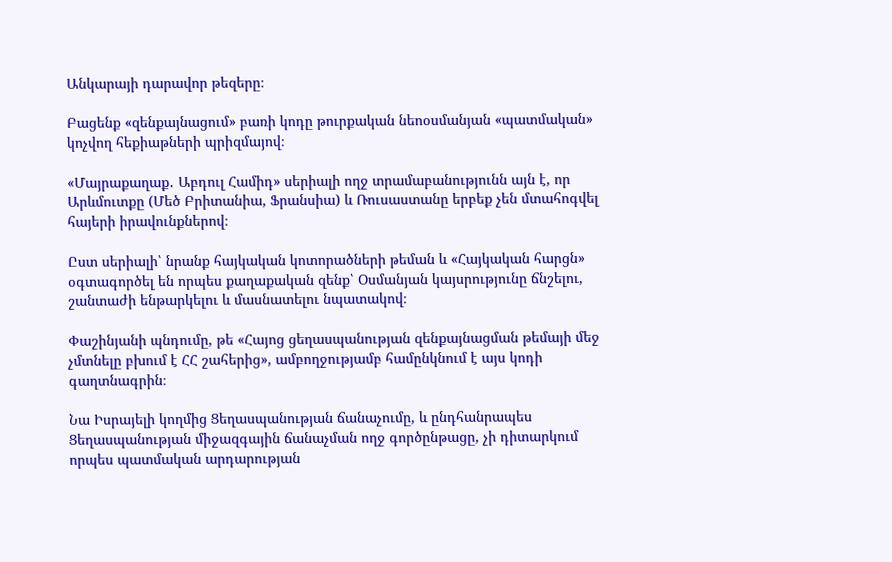Անկարայի դարավոր թեզերը։

Բացենք «զենքայնացում» բառի կոդը թուրքական նեոօսմանյան «պատմական» կոչվող հեքիաթների պրիզմայով։

«Մայրաքաղաք․ Աբդուլ Համիդ» սերիալի ողջ տրամաբանությունն այն է, որ Արևմուտքը (Մեծ Բրիտանիա, Ֆրանսիա) և Ռուսաստանը երբեք չեն մտահոգվել հայերի իրավունքներով։

Ըստ սերիալի՝ նրանք հայկական կոտորածների թեման և «Հայկական հարցն» օգտագործել են որպես քաղաքական զենք՝ Օսմանյան կայսրությունը ճնշելու, շանտաժի ենթարկելու և մասնատելու նպատակով։

Փաշինյանի պնդումը, թե «Հայոց ցեղասպանության զենքայնացման թեմայի մեջ չմտնելը բխում է ՀՀ շահերից», ամբողջությամբ համընկնում է այս կոդի գաղտնագրին։

Նա Իսրայելի կողմից Ցեղասպանության ճանաչումը, և ընդհանրապես Ցեղասպանության միջազգային ճանաչման ողջ գործընթացը, չի դիտարկում որպես պատմական արդարության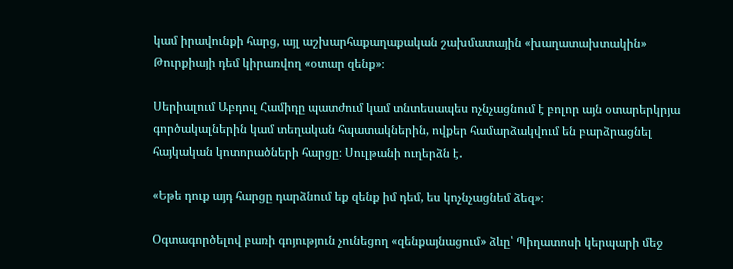կամ իրավունքի հարց, այլ աշխարհաքաղաքական շախմատային «խաղատախտակին» Թուրքիայի դեմ կիրառվող «օտար զենք»։

Սերիալում Աբդուլ Համիդը պատժում կամ տնտեսապես ոչնչացնում է բոլոր այն օտարերկրյա գործակալներին կամ տեղական հպատակներին, ովքեր համարձակվում են բարձրացնել հայկական կոտորածների հարցը։ Սուլթանի ուղերձն է․

«Եթե դուք այդ հարցը դարձնում եք զենք իմ դեմ, ես կոչնչացնեմ ձեզ»։

Օգտագործելով բառի գոյություն չունեցող «զենքայնացում» ձևը՝ Պիղատոսի կերպարի մեջ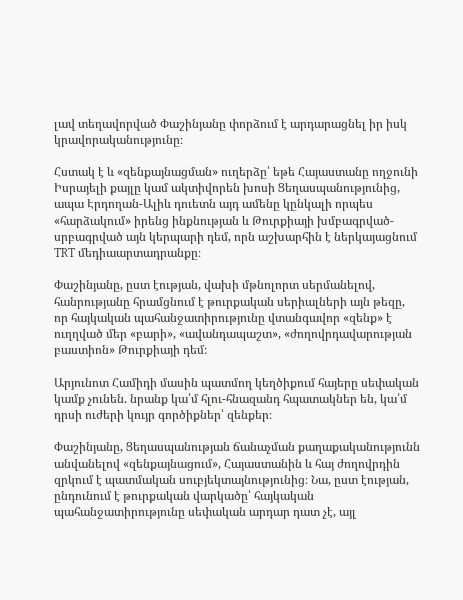լավ տեղավորված Փաշինյանը փորձում է արդարացնել իր իսկ կրավորականությունը։

Հստակ է և «զենքայնացման» ուղերձը՝ եթե Հայաստանը ողջունի Իսրայելի քայլը կամ ակտիվորեն խոսի Ցեղասպանությունից, ապա Էրդողան-Ալիև դուետն այդ ամենը կընկալի որպես «հարձակում» իրենց ինքնության և Թուրքիայի խմբագրված-սրբագրված այն կերպարի դեմ, որն աշխարհին է ներկայացնում TRT մեդիաարտադրանքը։

Փաշինյանը, ըստ էության, վախի մթնոլորտ սերմանելով, հանրությանը հրամցնում է թուրքական սերիալների այն թեզը, որ հայկական պահանջատիրությունը վտանգավոր «զենք» է ուղղված մեր «բարի», «ավանդապաշտ», «ժողովրդավարության բաստիոն» Թուրքիայի դեմ։

Արյունոտ Համիդի մասին պատմող կեղծիքում հայերը սեփական կամք չունեն. նրանք կա՛մ հլու-հնազանդ հպատակներ են, կա՛մ դրսի ուժերի կույր գործիքներ՝ զենքեր։

Փաշինյանը, Ցեղասպանության ճանաչման քաղաքականությունն անվանելով «զենքայնացում», Հայաստանին և հայ ժողովրդին զրկում է պատմական սուբյեկտայնությունից։ Նա, ըստ էության, ընդունում է թուրքական վարկածը՝ հայկական պահանջատիրությունը սեփական արդար դատ չէ, այլ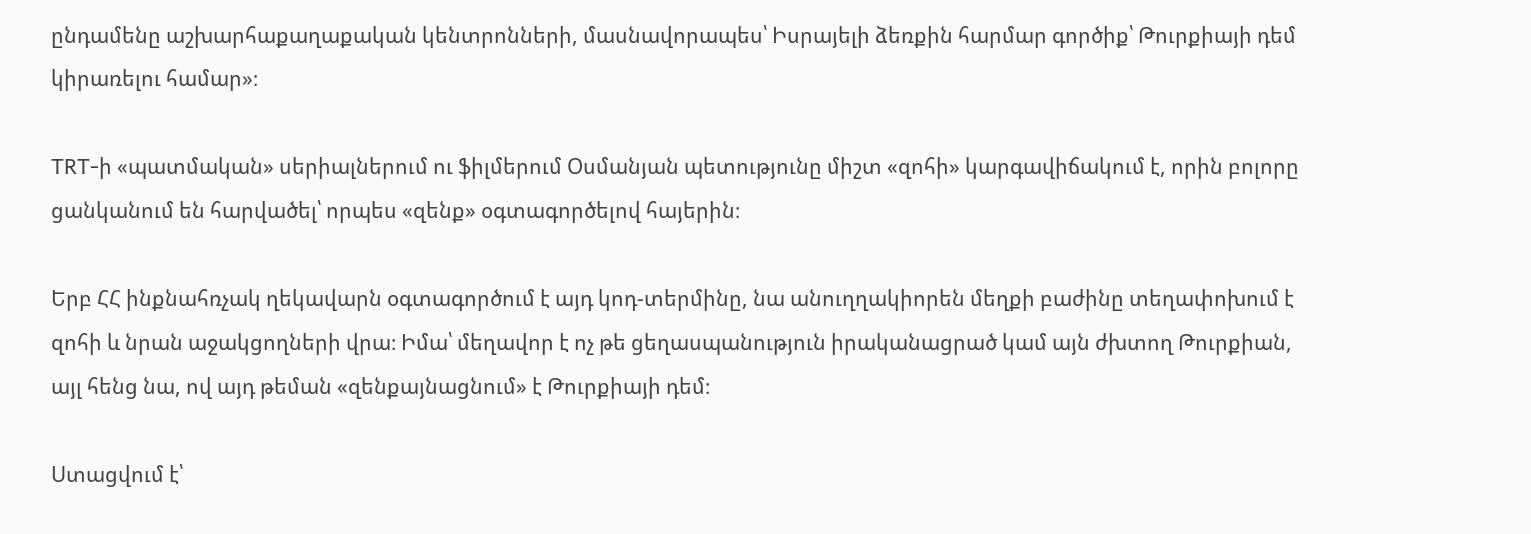ընդամենը աշխարհաքաղաքական կենտրոնների, մասնավորապես՝ Իսրայելի ձեռքին հարմար գործիք՝ Թուրքիայի դեմ կիրառելու համար»։

TRT-ի «պատմական» սերիալներում ու ֆիլմերում Օսմանյան պետությունը միշտ «զոհի» կարգավիճակում է, որին բոլորը ցանկանում են հարվածել՝ որպես «զենք» օգտագործելով հայերին։

Երբ ՀՀ ինքնահռչակ ղեկավարն օգտագործում է այդ կոդ-տերմինը, նա անուղղակիորեն մեղքի բաժինը տեղափոխում է զոհի և նրան աջակցողների վրա։ Իմա՝ մեղավոր է ոչ թե ցեղասպանություն իրականացրած կամ այն ժխտող Թուրքիան, այլ հենց նա, ով այդ թեման «զենքայնացնում» է Թուրքիայի դեմ։

Ստացվում է՝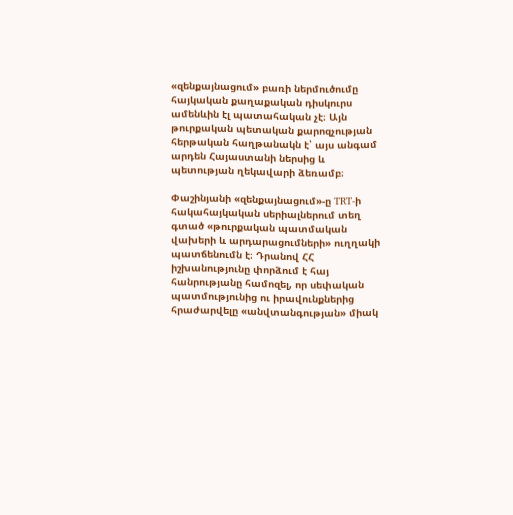«զենքայնացում» բառի ներմուծումը հայկական քաղաքական դիսկուրս ամենևին էլ պատահական չէ։ Այն թուրքական պետական քարոզչության հերթական հաղթանակն է՝ այս անգամ արդեն Հայաստանի ներսից և պետության ղեկավարի ձեռամբ։

Փաշինյանի «զենքայնացում»-ը TRT-ի հակահայկական սերիալներում տեղ գտած «թուրքական պատմական վախերի և արդարացումների» ուղղակի պատճենումն է։ Դրանով ՀՀ իշխանությունը փորձում է հայ հանրությանը համոզել, որ սեփական պատմությունից ու իրավունքներից հրաժարվելը «անվտանգության» միակ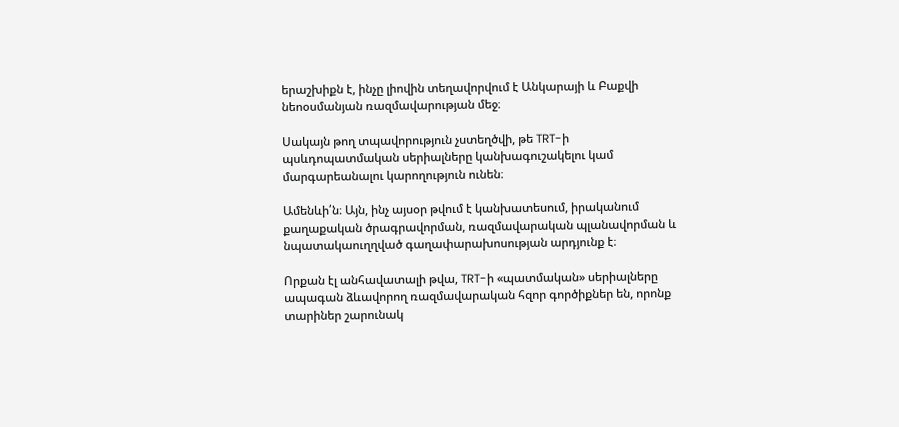երաշխիքն է, ինչը լիովին տեղավորվում է Անկարայի և Բաքվի նեոօսմանյան ռազմավարության մեջ։

Սակայն թող տպավորություն չստեղծվի, թե TRT-ի պսևդոպատմական սերիալները կանխագուշակելու կամ մարգարեանալու կարողություն ունեն։

Ամենևի՛ն։ Այն, ինչ այսօր թվում է կանխատեսում, իրականում քաղաքական ծրագրավորման, ռազմավարական պլանավորման և նպատակաուղղված գաղափարախոսության արդյունք է։

Որքան էլ անհավատալի թվա, TRT-ի «պատմական» սերիալները ապագան ձևավորող ռազմավարական հզոր գործիքներ են, որոնք տարիներ շարունակ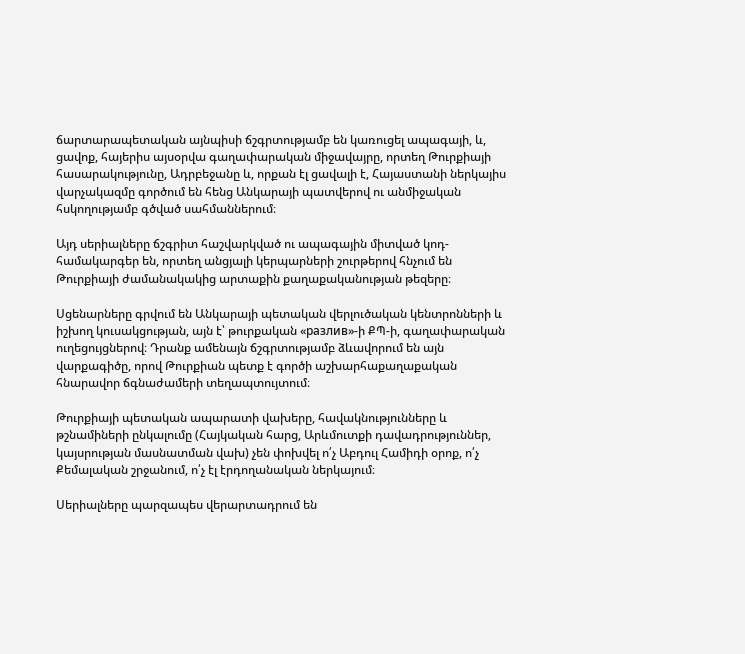ճարտարապետական այնպիսի ճշգրտությամբ են կառուցել ապագայի, և, ցավոք, հայերիս այսօրվա գաղափարական միջավայրը, որտեղ Թուրքիայի հասարակությունը, Ադրբեջանը և, որքան էլ ցավալի է, Հայաստանի ներկայիս վարչակազմը գործում են հենց Անկարայի պատվերով ու անմիջական հսկողությամբ գծված սահմաններում։

Այդ սերիալները ճշգրիտ հաշվարկված ու ապագային միտված կոդ-համակարգեր են, որտեղ անցյալի կերպարների շուրթերով հնչում են Թուրքիայի ժամանակակից արտաքին քաղաքականության թեզերը։

Սցենարները գրվում են Անկարայի պետական վերլուծական կենտրոնների և իշխող կուսակցության, այն է՝ թուրքական «разлив»-ի ՔՊ-ի, գաղափարական ուղեցույցներով։ Դրանք ամենայն ճշգրտությամբ ձևավորում են այն վարքագիծը, որով Թուրքիան պետք է գործի աշխարհաքաղաքական հնարավոր ճգնաժամերի տեղապտույտում։

Թուրքիայի պետական ապարատի վախերը, հավակնությունները և թշնամիների ընկալումը (Հայկական հարց, Արևմուտքի դավադրություններ, կայսրության մասնատման վախ) չեն փոխվել ո՛չ Աբդուլ Համիդի օրոք, ո՛չ Քեմալական շրջանում, ո՛չ էլ էրդողանական ներկայում։

Սերիալները պարզապես վերարտադրում են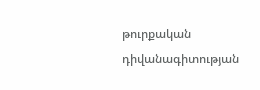թուրքական դիվանագիտության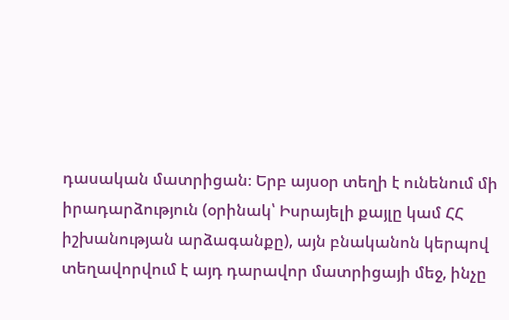դասական մատրիցան։ Երբ այսօր տեղի է ունենում մի իրադարձություն (օրինակ՝ Իսրայելի քայլը կամ ՀՀ իշխանության արձագանքը), այն բնականոն կերպով տեղավորվում է այդ դարավոր մատրիցայի մեջ, ինչը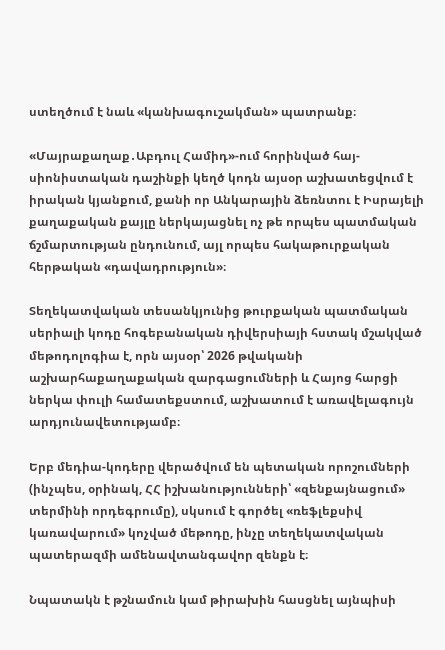ստեղծում է նաև «կանխագուշակման» պատրանք։

«Մայրաքաղաք․Աբդուլ Համիդ»-ում հորինված հայ-սիոնիստական դաշինքի կեղծ կոդն այսօր աշխատեցվում է իրական կյանքում, քանի որ Անկարային ձեռնտու է Իսրայելի քաղաքական քայլը ներկայացնել ոչ թե որպես պատմական ճշմարտության ընդունում, այլ որպես հակաթուրքական հերթական «դավադրություն»։

Տեղեկատվական տեսանկյունից թուրքական պատմական սերիալի կոդը հոգեբանական դիվերսիայի հստակ մշակված մեթոդոլոգիա է, որն այսօր՝ 2026 թվականի աշխարհաքաղաքական զարգացումների և Հայոց հարցի ներկա փուլի համատեքստում, աշխատում է առավելագույն արդյունավետությամբ։

Երբ մեդիա-կոդերը վերածվում են պետական որոշումների (ինչպես, օրինակ, ՀՀ իշխանությունների՝ «զենքայնացում» տերմինի որդեգրումը), սկսում է գործել «ռեֆլեքսիվ կառավարում» կոչված մեթոդը, ինչը տեղեկատվական պատերազմի ամենավտանգավոր զենքն է։

Նպատակն է թշնամուն կամ թիրախին հասցնել այնպիսի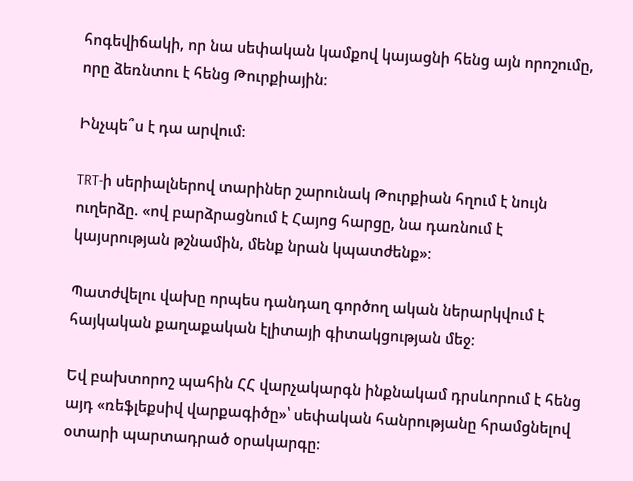հոգեվիճակի, որ նա սեփական կամքով կայացնի հենց այն որոշումը, որը ձեռնտու է հենց Թուրքիային։

Ինչպե՞ս է դա արվում։

TRT-ի սերիալներով տարիներ շարունակ Թուրքիան հղում է նույն ուղերձը. «ով բարձրացնում է Հայոց հարցը, նա դառնում է կայսրության թշնամին, մենք նրան կպատժենք»։

Պատժվելու վախը որպես դանդաղ գործող ական ներարկվում է հայկական քաղաքական էլիտայի գիտակցության մեջ։

Եվ բախտորոշ պահին ՀՀ վարչակարգն ինքնակամ դրսևորում է հենց այդ «ռեֆլեքսիվ վարքագիծը»՝ սեփական հանրությանը հրամցնելով օտարի պարտադրած օրակարգը։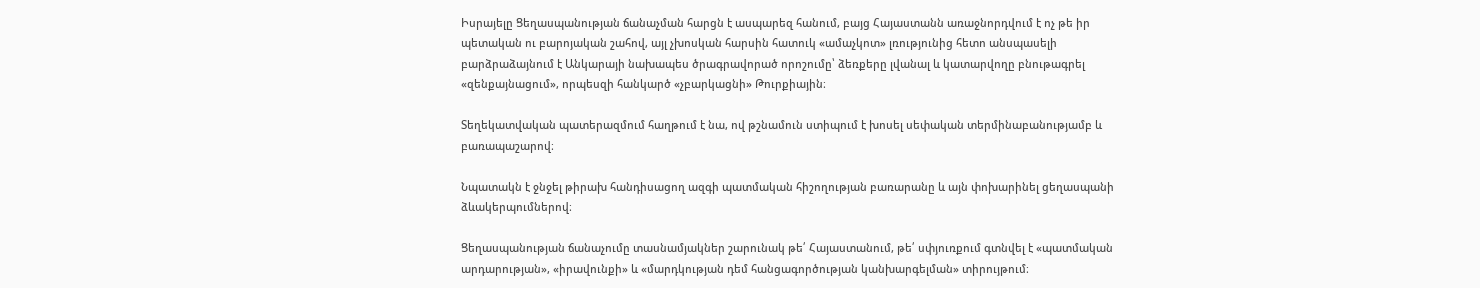Իսրայելը Ցեղասպանության ճանաչման հարցն է ասպարեզ հանում, բայց Հայաստանն առաջնորդվում է ոչ թե իր պետական ու բարոյական շահով, այլ չխոսկան հարսին հատուկ «ամաչկոտ» լռությունից հետո անսպասելի բարձրաձայնում է Անկարայի նախապես ծրագրավորած որոշումը՝ ձեռքերը լվանալ և կատարվողը բնութագրել «զենքայնացում», որպեսզի հանկարծ «չբարկացնի» Թուրքիային։

Տեղեկատվական պատերազմում հաղթում է նա, ով թշնամուն ստիպում է խոսել սեփական տերմինաբանությամբ և բառապաշարով։

Նպատակն է ջնջել թիրախ հանդիսացող ազգի պատմական հիշողության բառարանը և այն փոխարինել ցեղասպանի ձևակերպումներով։

Ցեղասպանության ճանաչումը տասնամյակներ շարունակ թե՛ Հայաստանում, թե՛ սփյուռքում գտնվել է «պատմական արդարության», «իրավունքի» և «մարդկության դեմ հանցագործության կանխարգելման» տիրույթում։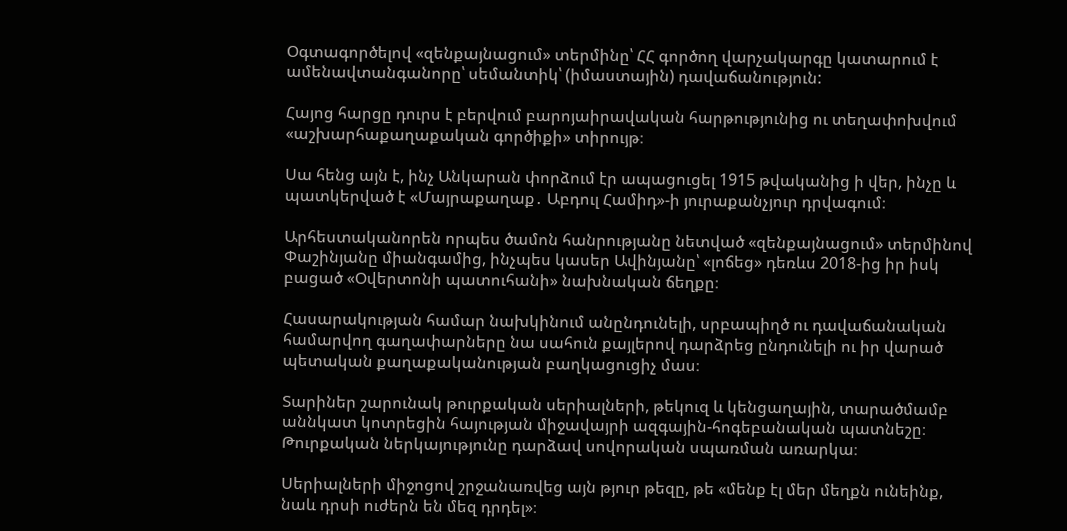Օգտագործելով «զենքայնացում» տերմինը՝ ՀՀ գործող վարչակարգը կատարում է ամենավտանգանորը՝ սեմանտիկ՝ (իմաստային) դավաճանություն:

Հայոց հարցը դուրս է բերվում բարոյաիրավական հարթությունից ու տեղափոխվում «աշխարհաքաղաքական գործիքի» տիրույթ։

Սա հենց այն է, ինչ Անկարան փորձում էր ապացուցել 1915 թվականից ի վեր, ինչը և պատկերված է «Մայրաքաղաք․ Աբդուլ Համիդ»-ի յուրաքանչյուր դրվագում։

Արհեստականորեն որպես ծամոն հանրությանը նետված «զենքայնացում» տերմինով Փաշինյանը միանգամից, ինչպես կասեր Ավինյանը՝ «լոճեց» դեռևս 2018-ից իր իսկ բացած «Օվերտոնի պատուհանի» նախնական ճեղքը։

Հասարակության համար նախկինում անընդունելի, սրբապիղծ ու դավաճանական համարվող գաղափարները նա սահուն քայլերով դարձրեց ընդունելի ու իր վարած պետական քաղաքականության բաղկացուցիչ մաս։

Տարիներ շարունակ թուրքական սերիալների, թեկուզ և կենցաղային, տարածմամբ աննկատ կոտրեցին հայության միջավայրի ազգային-հոգեբանական պատնեշը։ Թուրքական ներկայությունը դարձավ սովորական սպառման առարկա։

Սերիալների միջոցով շրջանառվեց այն թյուր թեզը, թե «մենք էլ մեր մեղքն ունեինք, նաև դրսի ուժերն են մեզ դրդել»։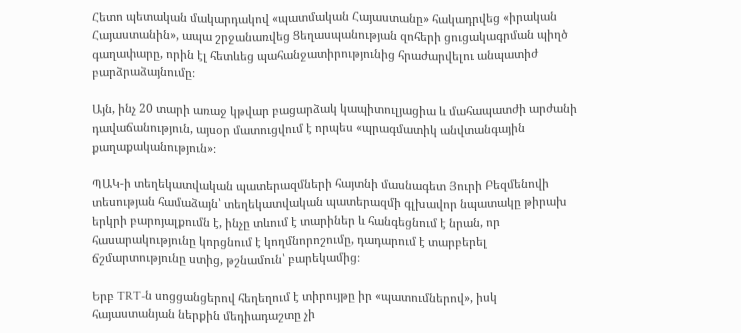Հետո պետական մակարդակով «պատմական Հայաստանը» հակադրվեց «իրական Հայաստանին», ապա շրջանառվեց Ցեղասպանության զոհերի ցուցակագրման պիղծ գաղափարը, որին էլ հետևեց պահանջատիրությունից հրաժարվելու անպատիժ բարձրաձայնումը։

Այն, ինչ 20 տարի առաջ կթվար բացարձակ կապիտուլյացիա և մահապատժի արժանի դավաճանություն, այսօր մատուցվում է որպես «պրագմատիկ անվտանգային քաղաքականություն»։

ՊԱԿ-ի տեղեկատվական պատերազմների հայտնի մասնագետ Յուրի Բեզմենովի տեսության համաձայն՝ տեղեկատվական պատերազմի գլխավոր նպատակը թիրախ երկրի բարոյալքումն է, ինչը տևում է տարիներ և հանգեցնում է նրան, որ հասարակությունը կորցնում է կողմնորոշումը, դադարում է տարբերել ճշմարտությունը ստից, թշնամուն՝ բարեկամից։

Երբ TRT-ն սոցցանցերով հեղեղում է տիրույթը իր «պատումներով», իսկ հայաստանյան ներքին մեդիադաշտը չի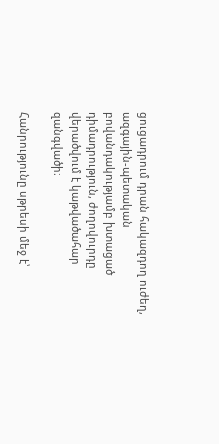ցուցադրում դրան հակազդող ուժեղ, ազգային-պետական բովանդակությամբ խտացած դիմադրություն, ժողովուրդը վերածվում է կաթվածահար զանգվածի։

Հանրությունը սթրեսի մեջ է՝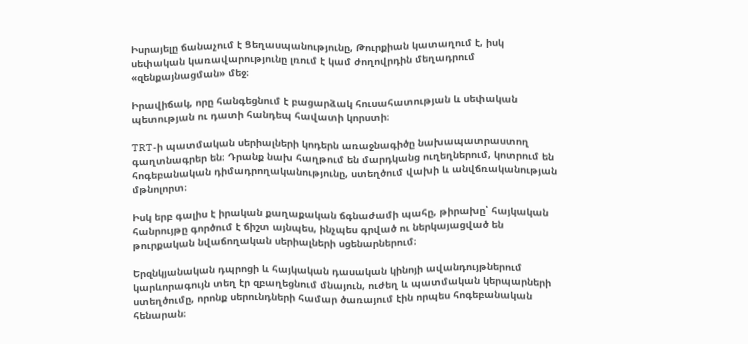Իսրայելը ճանաչում է Ցեղասպանությունը, Թուրքիան կատաղում է, իսկ սեփական կառավարությունը լռում է կամ ժողովրդին մեղադրում «զենքայնացման» մեջ։

Իրավիճակ, որը հանգեցնում է բացարձակ հուսահատության և սեփական պետության ու դատի հանդեպ հավատի կորստի։

TRT-ի պատմական սերիալների կոդերն առաջնագիծը նախապատրաստող գաղտնագրեր են։ Դրանք նախ հաղթում են մարդկանց ուղեղներում, կոտրում են հոգեբանական դիմադրողականությունը, ստեղծում վախի և անվճռականության մթնոլորտ։

Իսկ երբ գալիս է իրական քաղաքական ճգնաժամի պահը, թիրախը՝ հայկական հանրույթը գործում է ճիշտ այնպես, ինչպես գրված ու ներկայացված են թուրքական նվաճողական սերիալների սցենարներում։

Երզնկյանական դպրոցի և հայկական դասական կինոյի ավանդույթներում կարևորագույն տեղ էր զբաղեցնում մնայուն, ուժեղ և պատմական կերպարների ստեղծումը, որոնք սերունդների համար ծառայում էին որպես հոգեբանական հենարան։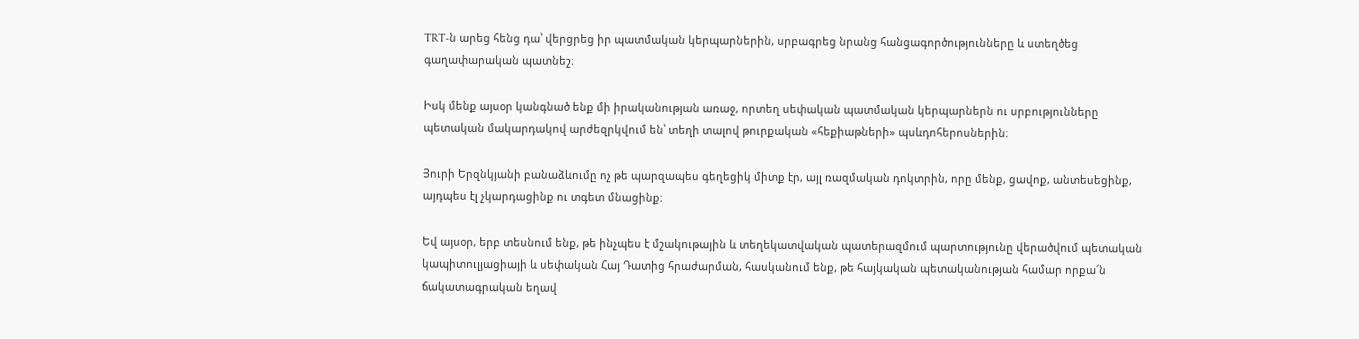TRT-ն արեց հենց դա՝ վերցրեց իր պատմական կերպարներին, սրբագրեց նրանց հանցագործությունները և ստեղծեց գաղափարական պատնեշ։

Իսկ մենք այսօր կանգնած ենք մի իրականության առաջ, որտեղ սեփական պատմական կերպարներն ու սրբությունները պետական մակարդակով արժեզրկվում են՝ տեղի տալով թուրքական «հեքիաթների» պսևդոհերոսներին։

Յուրի Երզնկյանի բանաձևումը ոչ թե պարզապես գեղեցիկ միտք էր, այլ ռազմական դոկտրին, որը մենք, ցավոք, անտեսեցինք, այդպես էլ չկարդացինք ու տգետ մնացինք։

Եվ այսօր, երբ տեսնում ենք, թե ինչպես է մշակութային և տեղեկատվական պատերազմում պարտությունը վերածվում պետական կապիտուլյացիայի և սեփական Հայ Դատից հրաժարման, հասկանում ենք, թե հայկական պետականության համար որքա՜ն ճակատագրական եղավ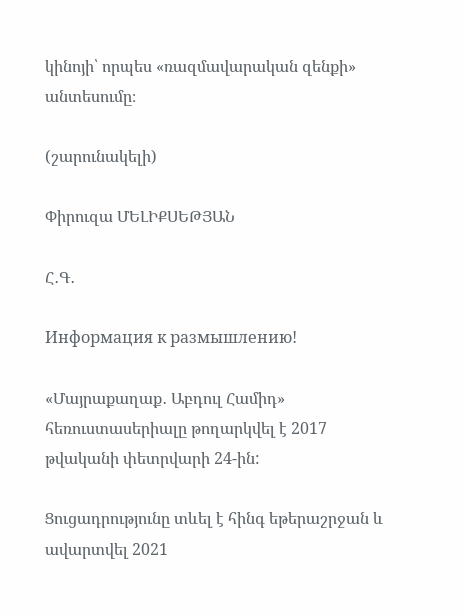կինոյի՝ որպես «ռազմավարական զենքի» անտեսումը։

(շարունակելի)

Փիրուզա ՄԵԼԻՔՍԵԹՅԱՆ

Հ․Գ․

Информация к размышлению!

«Մայրաքաղաք․ Աբդուլ Համիդ» հեռուստասերիալը թողարկվել է 2017 թվականի փետրվարի 24-ին:

Ցուցադրությունը տևել է հինգ եթերաշրջան և ավարտվել 2021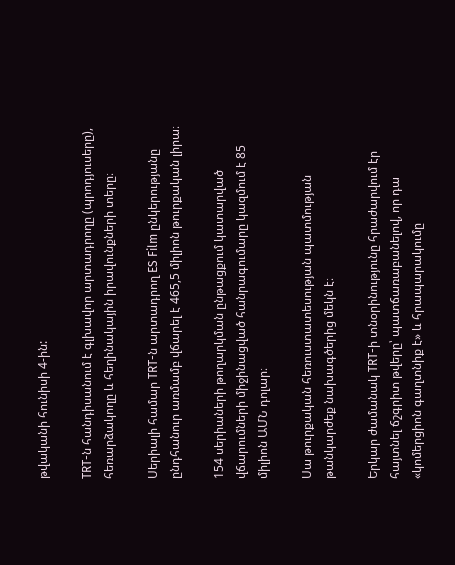թվականի հունիսի 4-ին:

TRT-ն հանդիսանում է գլխավոր արտադրողը (պրոդյուսերը), հեռարձակողը և հեղինակային իրավունքների տերը։

Սերիալի համար TRT-ն արտադրող ES Film ընկերությանը ընդհանուր առմամբ վճարել է 465,5 միլիոն թուրքական լիրա։

154 սերիաների թողարկման ընթացքում կատարված վճարումների միջինացված հանրագումարը կազմում է 85 միլիոն ԱՄՆ դոլար։

Սա թուրքական հեռուստատեսության պատմության թանկարժեք նախագծերից մեկն է։

Երկար ժամանակ TRT-ի տնօրինությունը հրաժարվում էր հայտնել ճշգրիտ թվերը՝ պատճառաբանելով, որ դա «կոմերցիոն գաղտնիք է» և հրապարակումը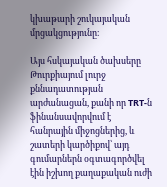կխաթարի շուկայական մրցակցությունը։

Այս հսկայական ծախսերը Թուրքիայում լուրջ քննադատության արժանացան, քանի որ TRT-ն ֆինանսավորվում է հանրային միջոցներից, և շատերի կարծիքով՝ այդ գումարներն օգտագործվել էին իշխող քաղաքական ուժի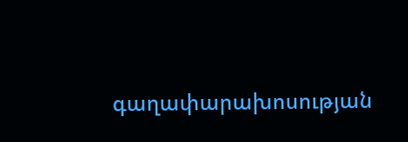գաղափարախոսության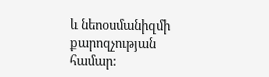և նեոօսմանիզմի քարոզչության համար: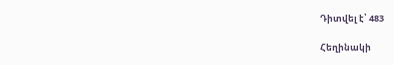Դիտվել է՝ 483

Հեղինակի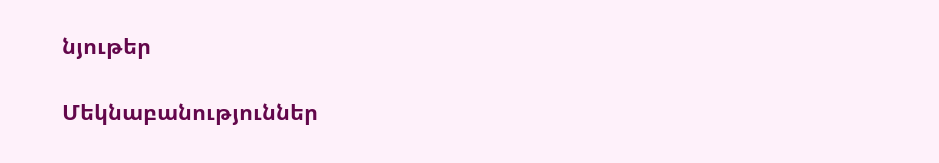նյութեր

Մեկնաբանություններ